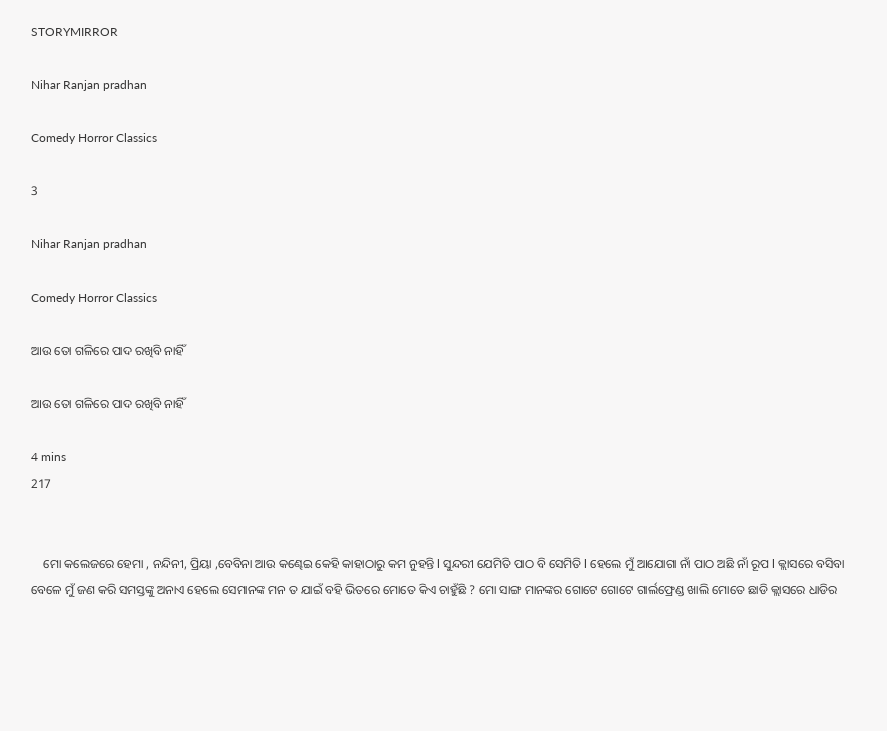STORYMIRROR

Nihar Ranjan pradhan

Comedy Horror Classics

3

Nihar Ranjan pradhan

Comedy Horror Classics

ଆଉ ତୋ ଗଳିରେ ପାଦ ରଖିବି ନାହିଁ

ଆଉ ତୋ ଗଳିରେ ପାଦ ରଖିବି ନାହିଁ

4 mins
217


    ମୋ କଲେଜରେ ହେମା , ନନ୍ଦିନୀ, ପ୍ରିୟା ,ବେବିନା ଆଉ କଣ୍ଢେଇ କେହି କାହାଠାରୁ କମ ନୁହନ୍ତି l ସୁନ୍ଦରୀ ଯେମିତି ପାଠ ବି ସେମିତି l ହେଲେ ମୁଁ ଆଯୋଗା ନାଁ ପାଠ ଅଛି ନାଁ ରୂପ l କ୍ଲାସରେ ବସିବା ବେଳେ ମୁଁ ଜଣ କରି ସମସ୍ତଙ୍କୁ ଅନାଏ ହେଲେ ସେମାନଙ୍କ ମନ ତ ଯାଇଁ ବହି ଭିତରେ ମୋତେ କିଏ ଚାହୁଁଛି ? ମୋ ସାଙ୍ଗ ମାନଙ୍କର ଗୋଟେ ଗୋଟେ ଗାର୍ଲଫ୍ରେଣ୍ଡ ଖାଲି ମୋତେ ଛାଡି କ୍ଲାସରେ ଧାଡିର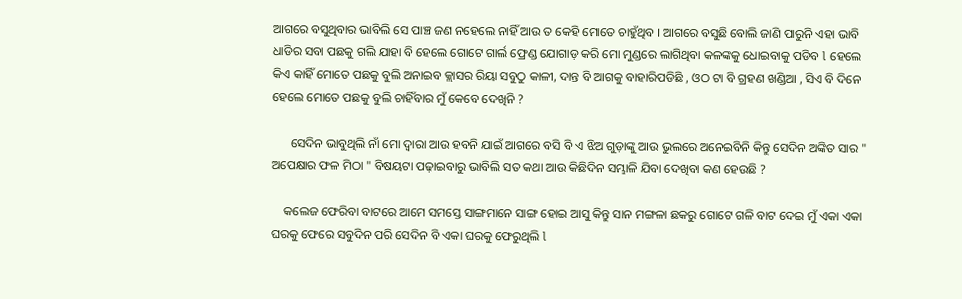ଆଗରେ ବସୁଥିବାର ଭାବିଲି ସେ ପାଞ୍ଚ ଜଣ ନହେଲେ ନାହିଁ ଆଉ ତ କେହି ମୋତେ ଚାହୁଁଥିବ । ଆଗରେ ବସୁଛି ବୋଲି ଜାଣି ପାରୁନି ଏହା ଭାବି ଧାଡିର ସବା ପଛକୁ ଗଲି ଯାହା ବି ହେଲେ ଗୋଟେ ଗାର୍ଲ ଫ୍ରେଣ୍ଡ ଯୋଗାଡ଼ କରି ମୋ ମୁଣ୍ଡରେ ଲାଗିଥିବା କଳଙ୍କକୁ ଧୋଇବାକୁ ପଡିବ l ହେଲେ କିଏ କାହିଁ ମୋତେ ପଛକୁ ବୁଲି ଅନାଇବ କ୍ଲାସର ରିୟା ସବୁଠୁ କାଳୀ, ଦାନ୍ତ ବି ଆଗକୁ ବାହାରିପଡିଛି , ଓଠ ଟା ବି ଗ୍ରହଣ ଖଣ୍ଡିଆ , ସିଏ ବି ଦିନେ ହେଲେ ମୋତେ ପଛକୁ ବୁଲି ଚାହିଁବାର ମୁଁ କେବେ ଦେଖିନି ?

      ସେଦିନ ଭାବୁଥିଲି ନାଁ ମୋ ଦ୍ୱାରା ଆଉ ହବନି ଯାଇଁ ଆଗରେ ବସି ବି ଏ ଝିଅ ଗୁଡ଼ାଙ୍କୁ ଆଉ ଭୁଲରେ ଅନେଇବିନି କିନ୍ତୁ ସେଦିନ ଅଙ୍କିତ ସାର " ଅପେକ୍ଷାର ଫଳ ମିଠା " ବିଷୟଟା ପଢ଼ାଇବାରୁ ଭାବିଲି ସତ କଥା ଆଉ କିଛିଦିନ ସମ୍ଭାଳି ଯିବା ଦେଖିବା କଣ ହେଉଛି ?

    କଲେଜ ଫେରିବା ବାଟରେ ଆମେ ସମସ୍ତେ ସାଙ୍ଗମାନେ ସାଙ୍ଗ ହୋଇ ଆସୁ କିନ୍ତୁ ସାନ ମଙ୍ଗଳା ଛକରୁ ଗୋଟେ ଗଳି ବାଟ ଦେଇ ମୁଁ ଏକା ଏକା ଘରକୁ ଫେରେ ସବୁଦିନ ପରି ସେଦିନ ବି ଏକା ଘରକୁ ଫେରୁଥିଲି l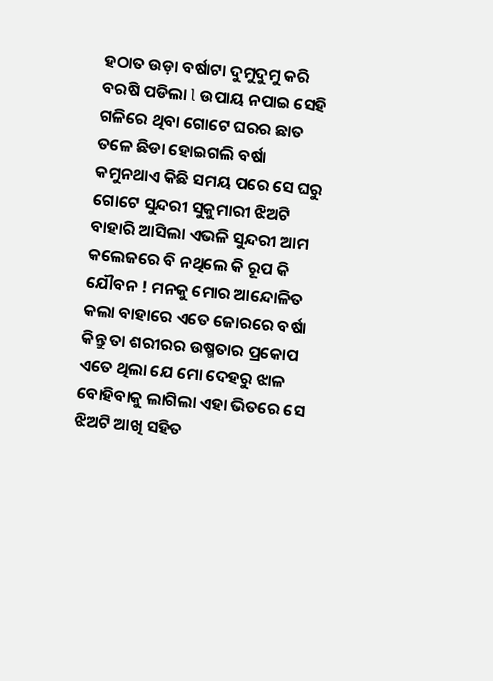ହଠାତ ଉଡ଼ା ବର୍ଷାଟା ଦୁମୁଦୁମୁ କରି ବରଷି ପଡିଲା l ଉପାୟ ନପାଇ ସେହି ଗଳିରେ ଥିବା ଗୋଟେ ଘରର ଛାତ ତଳେ ଛିଡା ହୋଇଗଲି ବର୍ଷା କମୁନଥାଏ କିଛି ସମୟ ପରେ ସେ ଘରୁ ଗୋଟେ ସୁନ୍ଦରୀ ସୁକୁମାରୀ ଝିଅଟି ବାହାରି ଆସିଲା ଏଭଳି ସୁନ୍ଦରୀ ଆମ କଲେଜରେ ବି ନଥିଲେ କି ରୂପ କି ଯୌବନ ! ମନକୁ ମୋର ଆନ୍ଦୋଳିତ କଲା ବାହାରେ ଏତେ ଜୋରରେ ବର୍ଷା କିନ୍ତୁ ତା ଶରୀରର ଉଷ୍ମତାର ପ୍ରକୋପ ଏତେ ଥିଲା ଯେ ମୋ ଦେହରୁ ଝାଳ ବୋହିବାକୁ ଲାଗିଲା ଏହା ଭିତରେ ସେ ଝିଅଟି ଆଖି ସହିତ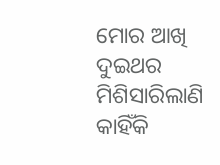ମୋର ଆଖି ଦୁଇଥର ମିଶିସାରିଲାଣି କାହିଁକି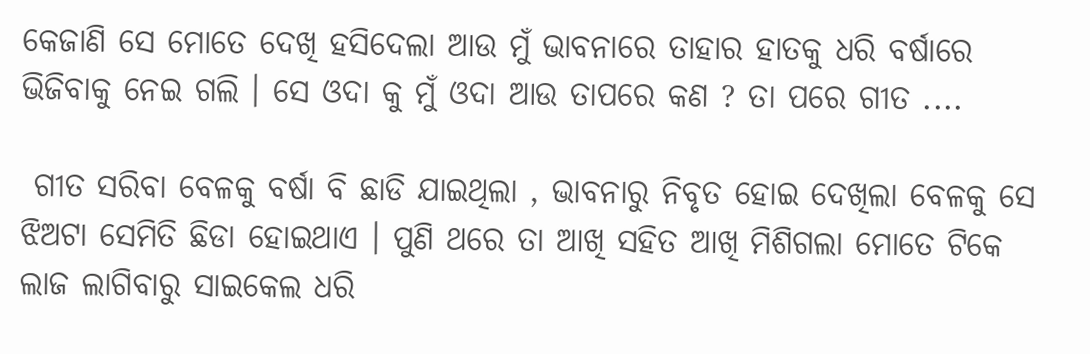କେଜାଣି ସେ ମୋତେ ଦେଖି ହସିଦେଲା ଆଉ ମୁଁ ଭାବନାରେ ତାହାର ହାତକୁ ଧରି ବର୍ଷାରେ ଭିଜିବାକୁ ନେଇ ଗଲି । ସେ ଓଦା କୁ ମୁଁ ଓଦା ଆଉ ତାପରେ କଣ ? ତା ପରେ ଗୀତ ....

 ଗୀତ ସରିବା ବେଳକୁ ବର୍ଷା ବି ଛାଡି ଯାଇଥିଲା , ଭାବନାରୁ ନିବୃତ ହୋଇ ଦେଖିଲା ବେଳକୁ ସେ ଝିଅଟା ସେମିତି ଛିଡା ହୋଇଥାଏ । ପୁଣି ଥରେ ତା ଆଖି ସହିତ ଆଖି ମିଶିଗଲା ମୋତେ ଟିକେ ଲାଜ ଲାଗିବାରୁ ସାଇକେଲ ଧରି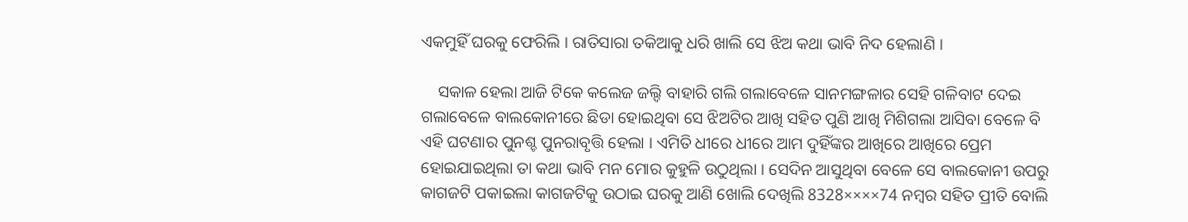ଏକମୁହିଁ ଘରକୁ ଫେରିଲି । ରାତିସାରା ତକିଆକୁ ଧରି ଖାଲି ସେ ଝିଅ କଥା ଭାବି ନିଦ ହେଲାଣି ।

    ସକାଳ ହେଲା ଆଜି ଟିକେ କଲେଜ ଜଲ୍ଦି ବାହାରି ଗଲି ଗଲାବେଳେ ସାନମଙ୍ଗଳାର ସେହି ଗଳିବାଟ ଦେଇ ଗଲାବେଳେ ବାଲକୋନୀରେ ଛିଡା ହୋଇଥିବା ସେ ଝିଅଟିର ଆଖି ସହିତ ପୁଣି ଆଖି ମିଶିଗଲା ଆସିବା ବେଳେ ବି ଏହି ଘଟଣାର ପୁନଶ୍ଚ ପୁନରାବୃତ୍ତି ହେଲା । ଏମିତି ଧୀରେ ଧୀରେ ଆମ ଦୁହିଁଙ୍କର ଆଖିରେ ଆଖିରେ ପ୍ରେମ ହୋଇଯାଇଥିଲା ତା କଥା ଭାବି ମନ ମୋର କୁହୁଳି ଉଠୁଥିଲା । ସେଦିନ ଆସୁଥିବା ବେଳେ ସେ ବାଲକୋନୀ ଉପରୁ କାଗଜଟି ପକାଇଲା କାଗଜଟିକୁ ଉଠାଇ ଘରକୁ ଆଣି ଖୋଲି ଦେଖିଲି 8328××××74 ନମ୍ବର ସହିତ ପ୍ରୀତି ବୋଲି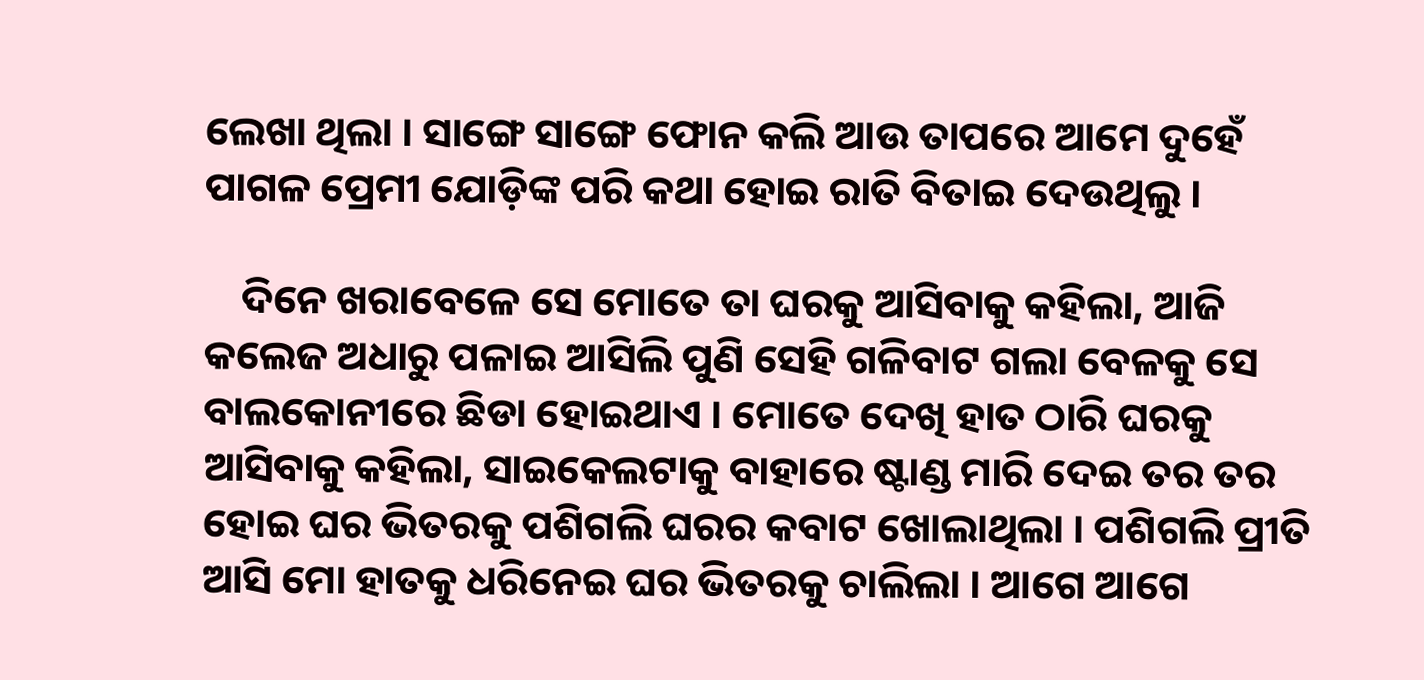ଲେଖା ଥିଲା । ସାଙ୍ଗେ ସାଙ୍ଗେ ଫୋନ କଲି ଆଉ ତାପରେ ଆମେ ଦୁହେଁ ପାଗଳ ପ୍ରେମୀ ଯୋଡ଼ିଙ୍କ ପରି କଥା ହୋଇ ରାତି ବିତାଇ ଦେଉଥିଲୁ ।

    ଦିନେ ଖରାବେଳେ ସେ ମୋତେ ତା ଘରକୁ ଆସିବାକୁ କହିଲା, ଆଜି କଲେଜ ଅଧାରୁ ପଳାଇ ଆସିଲି ପୁଣି ସେହି ଗଳିବାଟ ଗଲା ବେଳକୁ ସେ ବାଲକୋନୀରେ ଛିଡା ହୋଇଥାଏ । ମୋତେ ଦେଖି ହାତ ଠାରି ଘରକୁ ଆସିବାକୁ କହିଲା, ସାଇକେଲଟାକୁ ବାହାରେ ଷ୍ଟାଣ୍ଡ ମାରି ଦେଇ ତର ତର ହୋଇ ଘର ଭିତରକୁ ପଶିଗଲି ଘରର କବାଟ ଖୋଲାଥିଲା । ପଶିଗଲି ପ୍ରୀତି ଆସି ମୋ ହାତକୁ ଧରିନେଇ ଘର ଭିତରକୁ ଚାଲିଲା । ଆଗେ ଆଗେ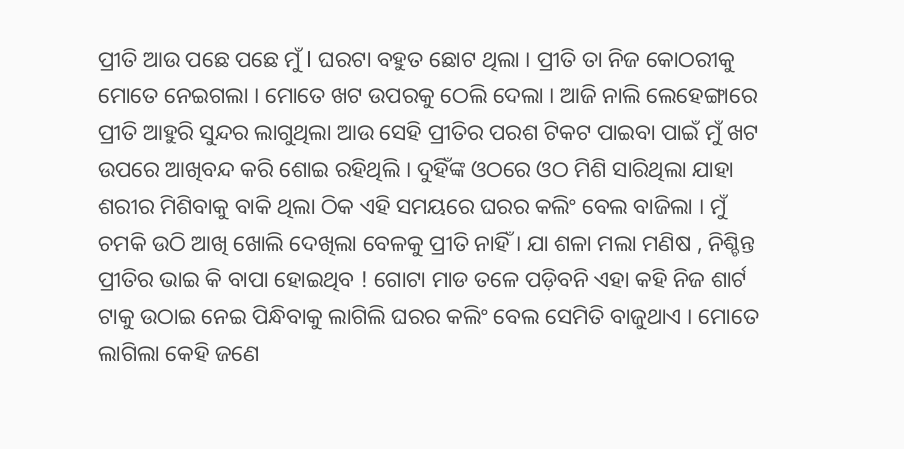ପ୍ରୀତି ଆଉ ପଛେ ପଛେ ମୁଁ l ଘରଟା ବହୁତ ଛୋଟ ଥିଲା । ପ୍ରୀତି ତା ନିଜ କୋଠରୀକୁ ମୋତେ ନେଇଗଲା । ମୋତେ ଖଟ ଉପରକୁ ଠେଲି ଦେଲା । ଆଜି ନାଲି ଲେହେଙ୍ଗାରେ ପ୍ରୀତି ଆହୁରି ସୁନ୍ଦର ଲାଗୁଥିଲା ଆଉ ସେହି ପ୍ରୀତିର ପରଶ ଟିକଟ ପାଇବା ପାଇଁ ମୁଁ ଖଟ ଉପରେ ଆଖିବନ୍ଦ କରି ଶୋଇ ରହିଥିଲି । ଦୁହିଁଙ୍କ ଓଠରେ ଓଠ ମିଶି ସାରିଥିଲା ଯାହା ଶରୀର ମିଶିବାକୁ ବାକି ଥିଲା ଠିକ ଏହି ସମୟରେ ଘରର କଲିଂ ବେଲ ବାଜିଲା । ମୁଁ ଚମକି ଉଠି ଆଖି ଖୋଲି ଦେଖିଲା ବେଳକୁ ପ୍ରୀତି ନାହିଁ । ଯା ଶଳା ମଲା ମଣିଷ , ନିଶ୍ଚିନ୍ତ ପ୍ରୀତିର ଭାଇ କି ବାପା ହୋଇଥିବ ! ଗୋଟା ମାଡ ତଳେ ପଡ଼ିବନି ଏହା କହି ନିଜ ଶାର୍ଟ ଟାକୁ ଉଠାଇ ନେଇ ପିନ୍ଧିବାକୁ ଲାଗିଲି ଘରର କଲିଂ ବେଲ ସେମିତି ବାଜୁଥାଏ । ମୋତେ ଲାଗିଲା କେହି ଜଣେ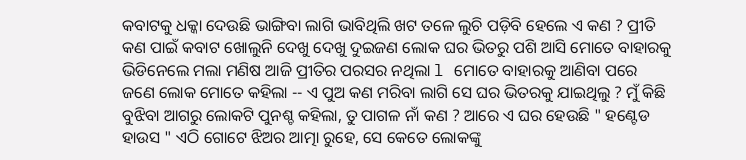କବାଟକୁ ଧକ୍କା ଦେଉଛି ଭାଙ୍ଗିବା ଲାଗି ଭାବିଥିଲି ଖଟ ତଳେ ଲୁଚି ପଡ଼ିବି ହେଲେ ଏ କଣ ? ପ୍ରୀତି କଣ ପାଇଁ କବାଟ ଖୋଲୁନି ଦେଖୁ ଦେଖୁ ଦୁଇଜଣ ଲୋକ ଘର ଭିତରୁ ପଶି ଆସି ମୋତେ ବାହାରକୁ ଭିଡିନେଲେ ମଲା ମଣିଷ ଆଜି ପ୍ରୀତିର ପରସର ନଥିଲା l ମୋତେ ବାହାରକୁ ଆଣିବା ପରେ ଜଣେ ଲୋକ ମୋତେ କହିଲା -- ଏ ପୁଅ କଣ ମରିବା ଲାଗି ସେ ଘର ଭିତରକୁ ଯାଇଥିଲୁ ? ମୁଁ କିଛି ବୁଝିବା ଆଗରୁ ଲୋକଟି ପୁନଶ୍ଚ କହିଲା, ତୁ ପାଗଳ ନାଁ କଣ ? ଆରେ ଏ ଘର ହେଉଛି " ହଣ୍ଟେଡ ହାଉସ " ଏଠି ଗୋଟେ ଝିଅର ଆତ୍ମା ରୁହେ, ସେ କେତେ ଲୋକଙ୍କୁ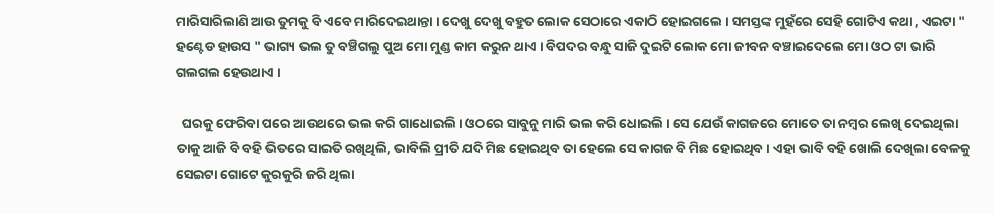ମାରିସାରିଲାଣି ଆଉ ତୁମକୁ ବି ଏବେ ମାରିଦେଇଥାନ୍ତା । ଦେଖୁ ଦେଖୁ ବହୁତ ଲୋକ ସେଠାରେ ଏକାଠି ହୋଇଗଲେ । ସମସ୍ତଙ୍କ ମୁହଁରେ ସେହି ଗୋଟିଏ କଥା , ଏଇଟା " ହଣ୍ଟେଡ ହାଉସ " ଭାଗ୍ୟ ଭଲ ତୁ ବଞ୍ଚିଗଲୁ ପୁଅ ମୋ ମୁଣ୍ଡ କାମ କରୁନ ଥାଏ । ବିପଦର ବନ୍ଧୁ ସାଜି ଦୁଇଟି ଲୋକ ମୋ ଜୀବନ ବଞ୍ଚାଇଦେଲେ ମୋ ଓଠ ଟା ଭାରି ଗଲଗଲ ହେଉଥାଏ ।

  ଘରକୁ ଫେରିବା ପରେ ଆଉଥରେ ଭଲ କରି ଗାଧୋଇଲି । ଓଠରେ ସାବୁନୁ ମାରି ଭଲ କରି ଧୋଇଲି । ସେ ଯେଉଁ କାଗଜରେ ମୋତେ ତା ନମ୍ବର ଲେଖି ଦେଇଥିଲା ତାକୁ ଆଜି ବି ବହି ଭିତରେ ସାଇତି ରଖିଥିଲି, ଭାବିଲି ପ୍ରୀତି ଯଦି ମିଛ ହୋଇଥିବ ତା ହେଲେ ସେ କାଗଜ ବି ମିଛ ହୋଇଥିବ । ଏହା ଭାବି ବହି ଖୋଲି ଦେଖିଲା ବେଳକୁ ସେଇଟା ଗୋଟେ କୁରକୁରି ଜରି ଥିଲା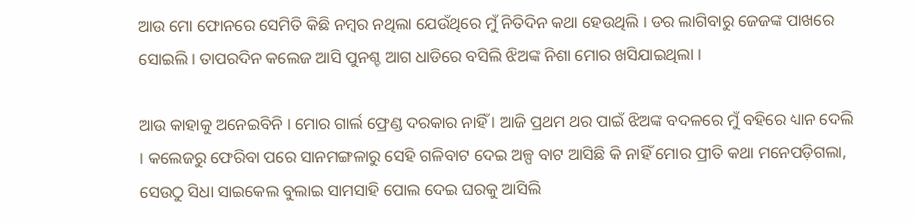ଆଉ ମୋ ଫୋନରେ ସେମିତି କିଛି ନମ୍ବର ନଥିଲା ଯେଉଁଥିରେ ମୁଁ ନିତିଦିନ କଥା ହେଉଥିଲି । ଡର ଲାଗିବାରୁ ଜେଜଙ୍କ ପାଖରେ ସୋଇଲି । ତାପରଦିନ କଲେଜ ଆସି ପୁନଶ୍ଚ ଆଗ ଧାଡିରେ ବସିଲି ଝିଅଙ୍କ ନିଶା ମୋର ଖସିଯାଇଥିଲା ।

ଆଉ କାହାକୁ ଅନେଇବିନି । ମୋର ଗାର୍ଲ ଫ୍ରେଣ୍ଡ ଦରକାର ନାହିଁ । ଆଜି ପ୍ରଥମ ଥର ପାଇଁ ଝିଅଙ୍କ ବଦଳରେ ମୁଁ ବହିରେ ଧ୍ୟାନ ଦେଲି । କଲେଜରୁ ଫେରିବା ପରେ ସାନମଙ୍ଗଳାରୁ ସେହି ଗଳିବାଟ ଦେଇ ଅଳ୍ପ ବାଟ ଆସିଛି କି ନାହିଁ ମୋର ପ୍ରୀତି କଥା ମନେପଡ଼ିଗଲା, ସେଉଠୁ ସିଧା ସାଇକେଲ ବୁଲାଇ ସାମସାହି ପୋଲ ଦେଇ ଘରକୁ ଆସିଲି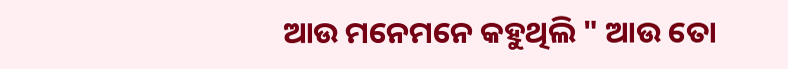ଆଉ ମନେମନେ କହୁଥିଲି " ଆଉ ତୋ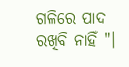ଗଳିରେ ପାଦ ରଖିବି ନାହିଁ "।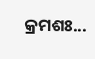କ୍ରମଶଃ...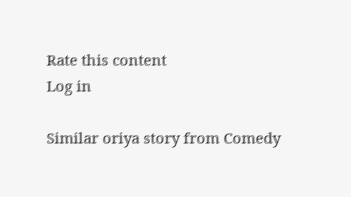Rate this content
Log in

Similar oriya story from Comedy